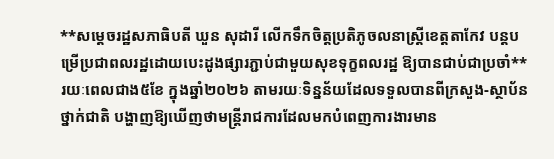**សម្តេចរដ្ឋសភាធិបតី ឃួន សុដារី លើកទឹកចិត្តប្រតិភូចលនាស្ត្រីខេត្តតាកែវ បន្តបម្រើប្រជាពលរដ្ឋដោយបេះដូងផ្សារភ្ជាប់ជាមួយសុខទុក្ខពលរដ្ឋ ឱ្យបានជាប់ជាប្រចាំ**រយៈពេលជាង៥ខែ ក្នុងឆ្នាំ២០២៦ តាមរយៈទិន្នន័យដែលទទួលបានពីក្រសួង-ស្ថាប័នថ្នាក់ជាតិ បង្ហាញឱ្យឃើញថាមន្រ្តីរាជការដែលមកបំពេញការងារមាន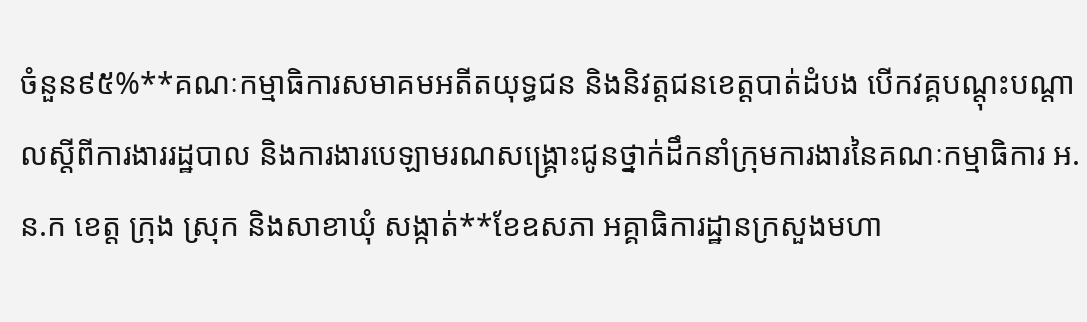ចំនួន៩៥%**គណៈកម្មាធិការសមាគមអតីតយុទ្ធជន និងនិវត្តជនខេត្តបាត់ដំបង បើកវគ្គបណ្ដុះបណ្ដាលស្ដីពីការងាររដ្ឋបាល និងការងារបេឡាមរណសង្រ្គោះជូនថ្នាក់ដឹកនាំក្រុមការងារនៃគណៈកម្មាធិការ អ.ន.ក ខេត្ត ក្រុង ស្រុក និងសាខាឃុំ សង្កាត់**ខែឧសភា អគ្គាធិការដ្ឋានក្រសួងមហា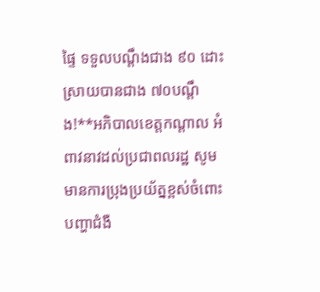ផ្ទៃ ទទួលបណ្ដឹងជាង ៩០ ដោះស្រាយបានជាង ៧០បណ្ដឹង!**អភិបាលខេត្តកណ្ដាល អំពាវនាវដល់ប្រជាពលរដ្ឋ សូមមានការប្រុងប្រយ័ត្នខ្ពស់ចំពោះបញ្ហាជំងឺ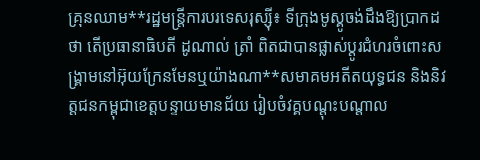គ្រុនឈាម**រដ្ឋមន្ត្រីការបរទេសរុស្ស៊ី៖ ទីក្រុងមូស្គូចង់ដឹងឱ្យប្រាកដថា តើប្រធានាធិបតី ដូណាល់ ត្រាំ ពិតជាបានផ្លាស់ប្តូរជំហរចំពោះសង្គ្រាមនៅអ៊ុយក្រែនមែនឬយ៉ាងណា**សមាគមអតីតយុទ្ធជន និងនិវត្តជនកម្ពុជាខេត្តបន្ទាយមានជ័យ រៀបចំវគ្គបណ្តុះបណ្តាល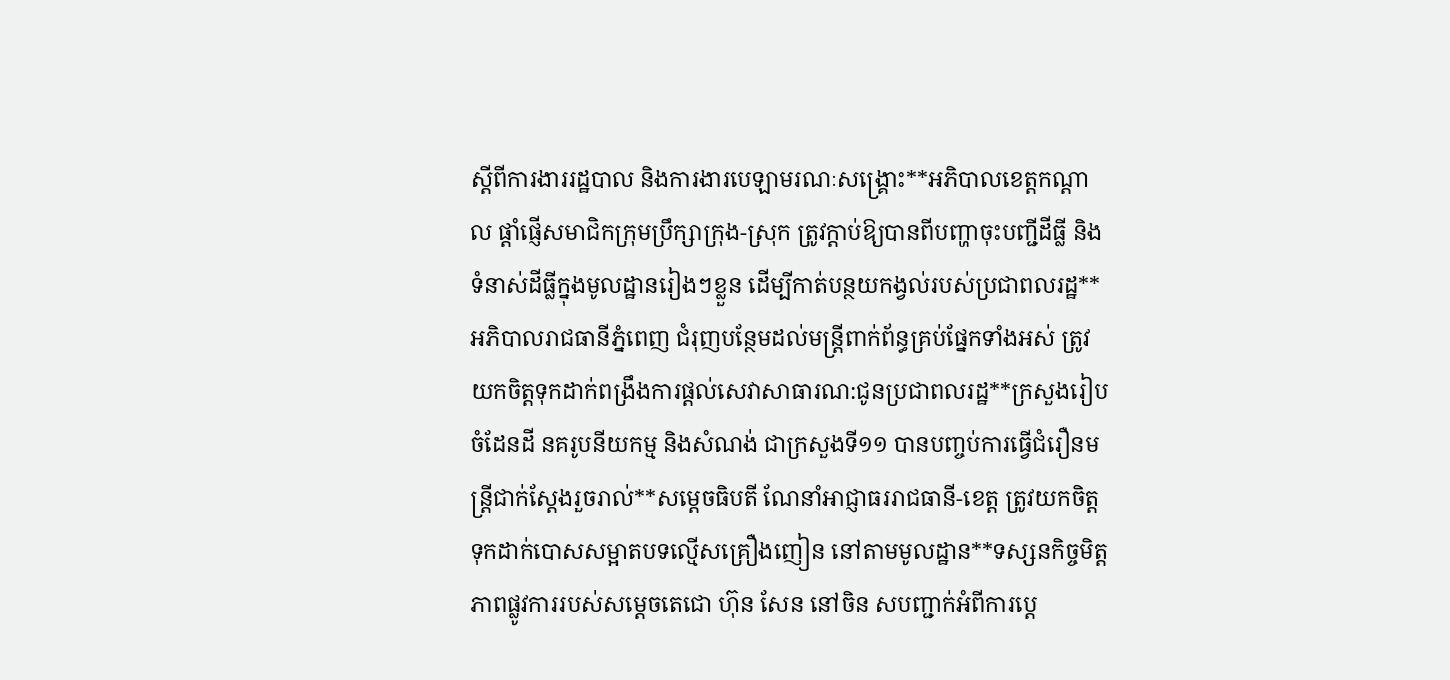ស្តីពីការងាររដ្ឋបាល និងការងារបេឡាមរណៈសង្គ្រោះ**អភិបាលខេត្តកណ្ដាល ផ្ដាំផ្ញើសមាជិកក្រុមប្រឹក្សាក្រុង-ស្រុក ត្រូវក្ដាប់ឱ្យបានពីបញ្ហាចុះបញ្ជីដីធ្លី និងទំនាស់ដីធ្លីក្នុងមូលដ្ឋានរៀងៗខ្លួន ដើម្បីកាត់បន្ថយកង្វល់របស់ប្រជាពលរដ្ឋ**អភិបាលរាជធានីភ្នំពេញ ជំរុញបន្ថែមដល់មន្ត្រីពាក់ព័ន្ធគ្រប់ផ្នែកទាំងអស់ ត្រូវយកចិត្តទុកដាក់ពង្រឹងការផ្ដល់សេវាសាធារណ:ជូនប្រជាពលរដ្ឋ**ក្រសួងរៀបចំដែនដី នគរូបនីយកម្ម និងសំណង់ ជាក្រសួងទី១១ បានបញ្ចប់ការធ្វើជំរឿនមន្ត្រីជាក់ស្តែងរួចរាល់**សម្ដេចធិបតី ណែនាំអាជ្ញាធររាជធានី-ខេត្ត ត្រូវយកចិត្តទុកដាក់បោសសម្អាតបទល្មើសគ្រឿងញៀន នៅតាមមូលដ្ឋាន**ទស្សនកិច្ចមិត្តភាពផ្លូវការរបស់សម្តេចតេជោ ហ៊ុន សែន នៅចិន សបញ្ជាក់អំពីការប្តេ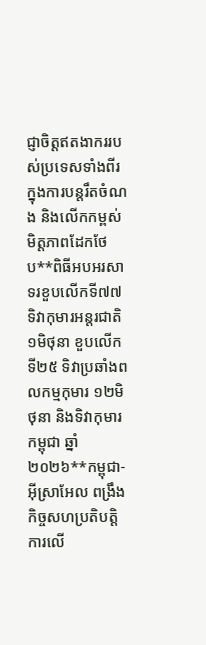ជ្ញាចិត្តឥតងាកររបស់ប្រទេសទាំងពីរ ក្នុងការបន្តរឹតចំណង និងលើកកម្ពស់មិត្តភាពដែកថែប**ពិធីអបអរសាទរខួបលើកទី៧៧ ទិវាកុមារអន្តរជាតិ ១មិថុនា ខួបលើកទី២៥ ទិវាប្រឆាំងពលកម្មកុមារ ១២មិថុនា និងទិវាកុមារកម្ពុជា ឆ្នាំ២០២៦**កម្ពុជា-អ៊ីស្រាអែល ពង្រឹងកិច្ចសហប្រតិបត្តិការលើ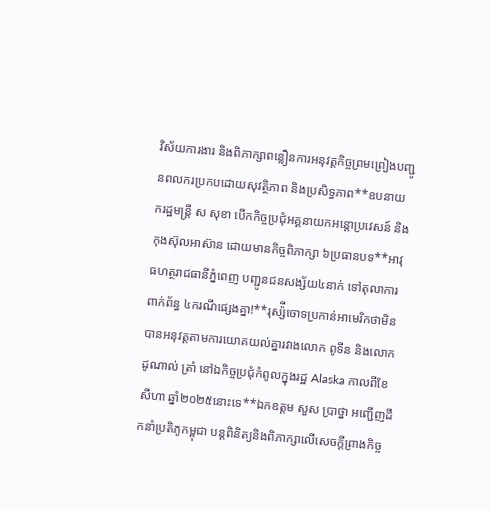វិស័យការងារ និងពិភាក្សាពន្លឿនការអនុវត្តកិច្ចព្រមព្រៀងបញ្ជូនពលករប្រកបដោយសុវត្ថិភាព និងប្រសិទ្ធភាព**ឧបនាយករដ្ឋមន្ត្រី ស សុខា បើកកិច្ចប្រជុំអគ្គនាយកអន្តោប្រវេសន៍ និងកុងស៊ុលអាស៊ាន ដោយមានកិច្ចពិភាក្សា ៦ប្រធានបទ**អាវុធហត្ថរាជធានីភ្នំពេញ បញ្ជូនជនសង្ស័យ៤នាក់ ទៅតុលាការពាក់ព័ន្ធ ៤ករណីផ្សេងគ្នា!**រុស្ស៉ីចោទប្រកាន់អាមេរិកថាមិនបានអនុវត្តតាមការយោគយល់គ្នារវាងលោក ពូទីន និងលោក ដូណាល់ ត្រាំ នៅឯកិច្ចប្រជុំកំពូលក្នុងរដ្ឋ Alaska កាលពីខែសីហា ឆ្នាំ២០២៥នោះទេ**ឯកឧត្តម សួស ប្រាថ្នា អញ្ជើញដឹកនាំប្រតិភូកម្ពុជា បន្តពិនិត្យនិងពិភាក្សាលើសេចក្ដីព្រាងកិច្ច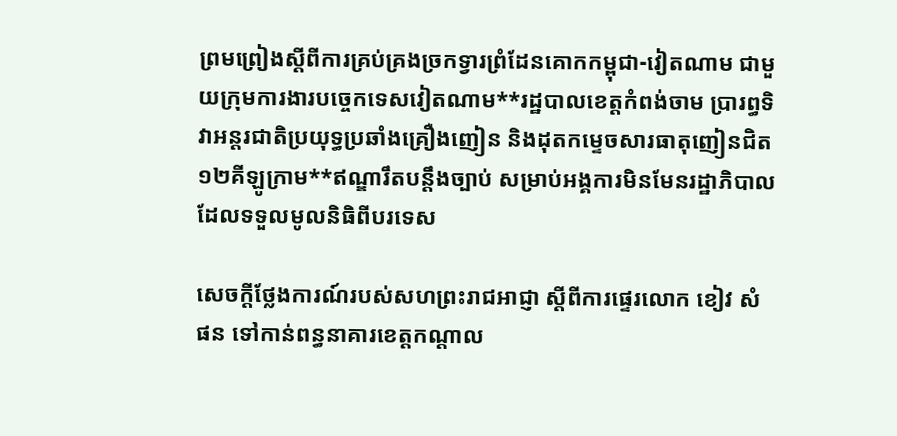ព្រមព្រៀងស្ដីពីការគ្រប់គ្រងច្រកទ្វារព្រំដែនគោកកម្ពុជា-វៀតណាម ជាមួយក្រុមការងារបច្ចេកទេសវៀតណាម**រដ្ឋបាលខេត្តកំពង់ចាម ប្រារព្ធទិវាអន្តរជាតិប្រយុទ្ធប្រឆាំងគ្រឿងញៀន និងដុតកម្ទេចសារធាតុញៀនជិត ១២គីឡូក្រាម**ឥណ្ឌារឹតបន្តឹងច្បាប់ សម្រាប់អង្គការមិនមែនរដ្ឋាភិបាល ដែលទទួលមូលនិធិពីបរទេស

សេចក្តីថ្លែងការណ៍របស់សហព្រះរាជអាជ្ញា ស្តីពីការផ្ទេរលោក ខៀវ សំផន ទៅកាន់ពន្ធនាគារខេត្តកណ្តាល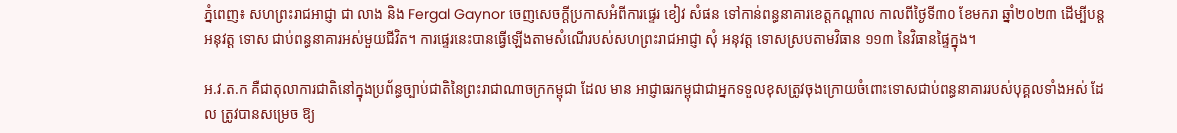ភ្នំពេញ៖ សហព្រះរាជអាជ្ញា ជា លាង និង Fergal Gaynor ចេញសេចក្តីប្រកាសអំពីការផ្ទេរ ខៀវ សំផន ទៅកាន់ពន្ធនាគារខេត្តកណ្តាល កាលពីថ្ងៃទី៣០ ខែមករា ឆ្នាំ២០២៣ ដើម្បីបន្ត អនុវត្ត ទោស ជាប់ពន្ធនាគារអស់មួយជីវិត។ ការផ្ទេរនេះបានធ្វើឡើងតាមសំណើរបស់សហព្រះរាជអាជ្ញា សុំ អនុវត្ត ទោសស្របតាមវិធាន ១១៣ នៃវិធានផ្ទៃក្នុង។

អ.វ.ត.ក គឺជាតុលាការជាតិនៅក្នុងប្រព័ន្ធច្បាប់ជាតិនៃព្រះរាជាណាចក្រកម្ពុជា ដែល មាន អាជ្ញាធរកម្ពុជាជាអ្នកទទួលខុសត្រូវចុងក្រោយចំពោះទោសជាប់ពន្ធនាគាររបស់បុគ្គលទាំងអស់ ដែល ត្រូវបានសម្រេច ឱ្យ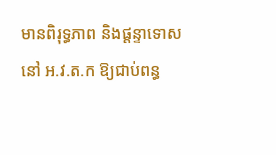មានពិរុទ្ធភាព និងផ្តន្ទាទោសនៅ អ.វ.ត.ក ឱ្យជាប់ពន្ធ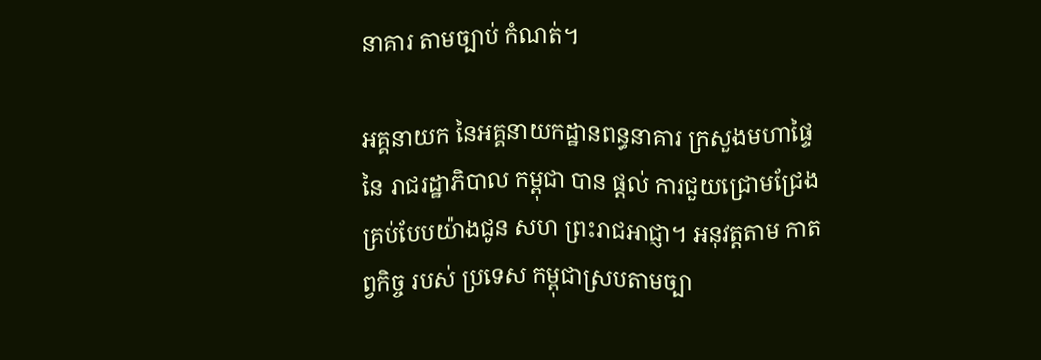នាគារ តាមច្បាប់ កំណត់។

អគ្គនាយក នៃអគ្គនាយកដ្ឋានពន្ធនាគារ ក្រសួងមហាផ្ទៃ នៃ រាជរដ្ឋាភិបាល កម្ពុជា បាន ផ្តល់ ការជួយជ្រោមជ្រែងគ្រប់បែបយ៉ាងជូន សហ ព្រះរាជអាជ្ញា។ អនុវត្តតាម កាតព្វកិច្ច របស់ ប្រទេស កម្ពុជាស្របតាមច្បា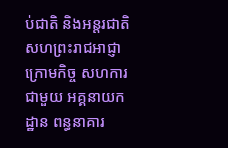ប់ជាតិ និងអន្តរជាតិ សហព្រះរាជអាជ្ញា ក្រោមកិច្ច សហការជាមួយ អគ្គនាយកដ្ឋាន ពន្ធនាគារ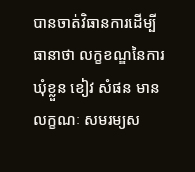បានចាត់វិធានការដើម្បីធានាថា លក្ខខណ្ឌនៃការឃុំខ្លួន ខៀវ សំផន មានលក្ខណៈ សមរម្យស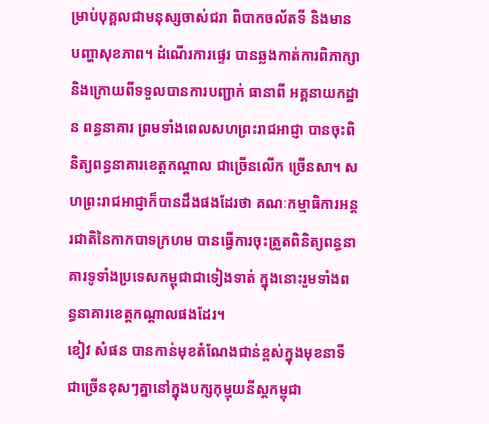ម្រាប់បុគ្គលជាមនុស្សចាស់ជរា ពិបាកចល័តទី និងមានបញ្ហាសុខភាព។ ដំណើរការផ្ទេរ បានឆ្លងកាត់ការពិភាក្សា និងក្រោយពីទទួលបានការបញ្ជាក់ ធានាពី អគ្គនាយកដ្ឋាន ពន្ធនាគារ ព្រមទាំងពេលសហព្រះរាជអាជ្ញា បានចុះពិនិត្យពន្ធនាគារខេត្តកណ្តាល ជាច្រើនលើក ច្រើនសា។ សហព្រះរាជអាជ្ញាក៏បានដឹងផងដែរថា គណៈកម្មាធិការអន្តរជាតិនៃកាកបាទក្រហម បានធ្វើការចុះត្រួតពិនិត្យពន្ធនាគារទូទាំងប្រទេសកម្ពុជាជាទៀងទាត់ ក្នុងនោះរួមទាំងពន្ធនាគារខេត្តកណ្តាលផងដែរ។
ខៀវ សំផន បានកាន់មុខតំណែងជាន់ខ្ពស់ក្នុងមុខនាទីជាច្រើនខុសៗគ្នានៅក្នុងបក្សកុម្មុយនីស្តកម្ពុជា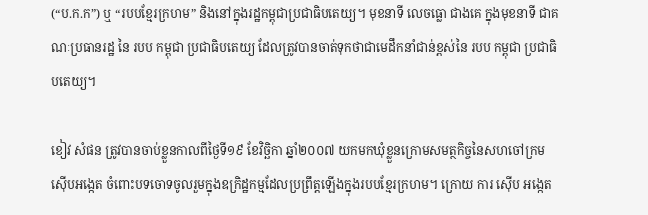(“ប.ក.ក”) ឬ “របបខ្មែរក្រហម” និងនៅក្នុងរដ្ឋកម្ពុជាប្រជាធិបតេយ្យ។ មុខនាទី លេចធ្លោ ជាងគេ ក្នុងមុខនាទី ជាគណៈប្រធានរដ្ឋ នៃ របប កម្ពុជា ប្រជាធិបតេយ្យ ដែលត្រូវបានចាត់ទុកថាជាមេដឹកនាំជាន់ខ្ពស់នៃ របប កម្ពុជា ប្រជាធិបតេយ្យ។

ខៀវ សំផន ត្រូវបានចាប់ខ្លួនកាលពីថ្ងៃទី១៩ ខែវិច្ឆិកា ឆ្នាំ២០០៧ យកមកឃុំខ្លួនក្រោមសមត្ថកិច្ចនៃសហចៅក្រមស៊ើបអង្កេត ចំពោះបទចោទចូលរួមក្នុងឧក្រិដ្ឋកម្មដែលប្រព្រឹត្តឡើងក្នុងរបបខ្មែរក្រហម។ ក្រោយ ការ ស៊ើប អង្កេត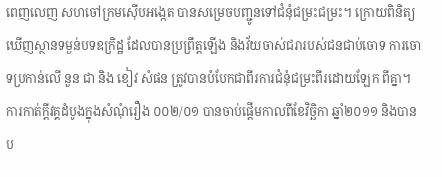ពេញលេញ សហចៅក្រមស៊ើបអង្កេត បានសម្រេចបញ្ជូនទៅជំនុំជម្រះជម្រះ។ ក្រោយពិនិត្យឃើញស្ថានទម្ងន់បទឧក្រិដ្ឋ ដែលបានប្រព្រឹត្តឡើង និងវ័យចាស់ជរារបស់ជនជាប់ចោទ ការចោទប្រកាន់លើ នួន ជា និង ខៀវ សំផន ត្រូវបានបំបែកជាពីរការជំនុំជម្រះពីរដោយឡែក ពីគ្នា។
ការកាត់ក្តីវគ្គដំបូងក្នុងសំណុំរឿង ០០២/០១ បានចាប់ផ្តើមកាលពីខែវិច្ឆិកា ឆ្នាំ២០១១ និងបានប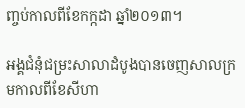ញ្ចប់កាលពីខែកក្កដា ឆ្នាំ២០១៣។

អង្គជំនុំជម្រះសាលាដំបូងបានចេញសាលក្រមកាលពីខែសីហា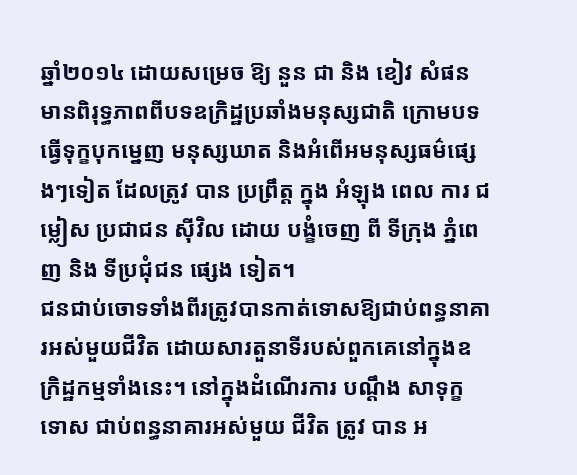ឆ្នាំ២០១៤ ដោយសម្រេច ឱ្យ នួន ជា និង ខៀវ សំផន មានពិរុទ្ធភាពពីបទឧក្រិដ្ឋប្រឆាំងមនុស្សជាតិ ក្រោមបទធ្វើទុក្ខបុកម្នេញ មនុស្សឃាត និងអំពើអមនុស្សធម៌ផ្សេងៗទៀត ដែលត្រូវ បាន ប្រព្រឹត្ត ក្នុង អំឡុង ពេល ការ ជម្លៀស ប្រជាជន ស៊ីវិល ដោយ បង្ខំចេញ ពី ទីក្រុង ភ្នំពេញ និង ទីប្រជុំជន ផ្សេង ទៀត។
ជនជាប់ចោទទាំងពីរត្រូវបានកាត់ទោសឱ្យជាប់ពន្ធនាគារអស់មួយជីវិត ដោយសារតួនាទីរបស់ពួកគេនៅក្នុងឧក្រិដ្ឋកម្មទាំងនេះ។ នៅក្នុងដំណើរការ បណ្តឹង សាទុក្ខ ទោស ជាប់ពន្ធនាគារអស់មួយ ជីវិត ត្រូវ បាន អ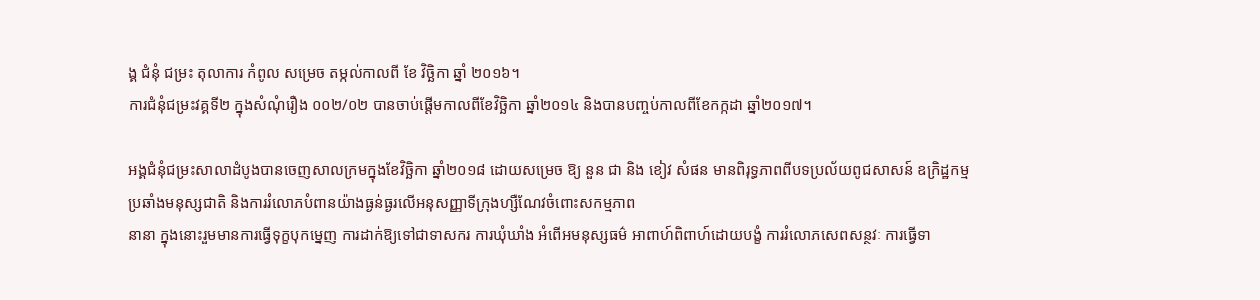ង្គ ជំនុំ ជម្រះ តុលាការ កំពូល សម្រេច តម្កល់កាលពី ខែ វិច្ឆិកា ឆ្នាំ ២០១៦។
ការជំនុំជម្រះវគ្គទី២ ក្នុងសំណុំរឿង ០០២/០២ បានចាប់ផ្តើមកាលពីខែវិច្ឆិកា ឆ្នាំ២០១៤ និងបានបញ្ចប់កាលពីខែកក្កដា ឆ្នាំ២០១៧។

អង្គជំនុំជម្រះសាលាដំបូងបានចេញសាលក្រមក្នុងខែវិច្ឆិកា ឆ្នាំ២០១៨ ដោយសម្រេច ឱ្យ នួន ជា និង ខៀវ សំផន មានពិរុទ្ធភាពពីបទប្រល័យពូជសាសន៍ ឧក្រិដ្ឋកម្មប្រឆាំងមនុស្សជាតិ និងការរំលោភបំពានយ៉ាងធ្ងន់ធ្ងរលើអនុសញ្ញាទីក្រុងហ្សឺណែវចំពោះសកម្មភាព
នានា ក្នុងនោះរួមមានការធ្វើទុក្ខបុកម្នេញ ការដាក់ឱ្យទៅជាទាសករ ការឃុំឃាំង អំពើអមនុស្សធម៌ អាពាហ៍ពិពាហ៍ដោយបង្ខំ ការរំលោភសេពសន្ថវៈ ការធ្វើទា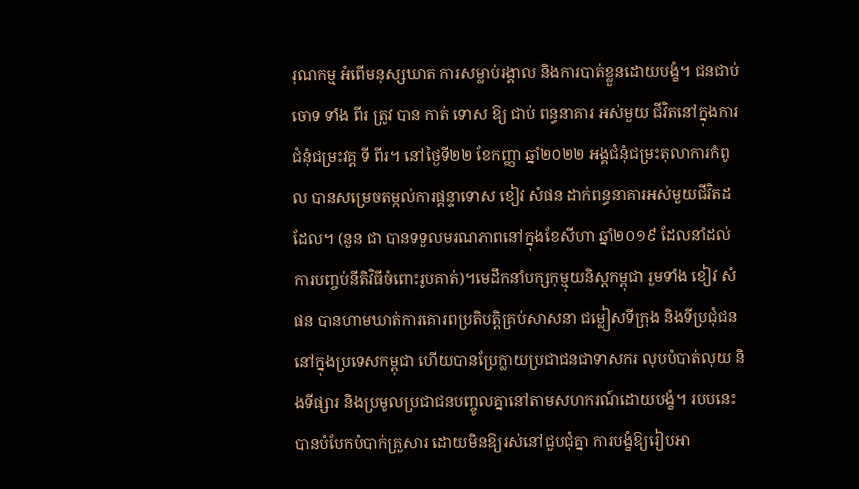រុណកម្ម អំពើមនុស្សឃាត ការសម្លាប់រង្គាល និងការបាត់ខ្លួនដោយបង្ខំ។ ជនជាប់ចោទ ទាំង ពីរ ត្រូវ បាន កាត់ ទោស ឱ្យ ជាប់ ពន្ធនាគារ អស់មួយ ជីវិតនៅក្នុងការជំនុំជម្រះវគ្គ ទី ពីរ។ នៅថ្ងៃទី២២ ខែកញ្ញា ឆ្នាំ២០២២ អង្គជំនុំជម្រះតុលាការកំពូល បានសម្រេចតម្កល់ការផ្តន្ទាទោស ខៀវ សំផន ដាក់ពន្ធនាគារអស់មួយជីវិតដដែល។ (នួន ជា បានទទួលមរណភាពនៅក្នុងខែសីហា ឆ្នាំ២០១៩ ដែលនាំដល់ការបញ្ចប់នីតិវិធីចំពោះរូបគាត់)។មេដឹកនាំបក្សកុម្មុយនិស្តកម្ពុជា រួមទាំង ខៀវ សំផន បានហាមឃាត់ការគោរពប្រតិបត្តិគ្រប់សាសនា ជម្លៀសទីក្រុង និងទីប្រជុំជននៅក្នុងប្រទេសកម្ពុជា ហើយបានប្រែក្លាយប្រជាជនជាទាសករ លុបបំបាត់លុយ និងទីផ្សារ និងប្រមូលប្រជាជនបញ្ចូលគ្នានៅតាមសហករណ៍ដោយបង្ខំ។ របបនេះបានបំបែកបំបាក់គ្រួសារ ដោយមិនឱ្យរស់នៅជួបជុំគ្នា ការបង្ខំឱ្យរៀបអា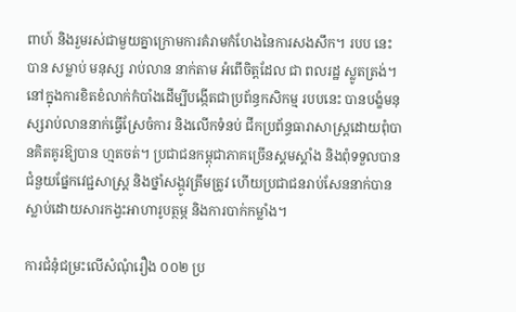ពាហ៍ និងរួមរស់ជាមួយគ្នាក្រោមការគំរាមកំហែងនៃការសងសឹក។ របប នេះ បាន សម្លាប់ មនុស្ស រាប់លាន នាក់តាម អំពើចិត្តដែល ជា ពលរដ្ឋ ស្លូតត្រង់។ នៅក្នុងការខិតខំលាក់កំបាំងដើម្បីបង្កើតជាប្រព័ន្ធកសិកម្ម របបនេះ បានបង្ខំមនុស្សរាប់លាននាក់ធ្វើស្រែចំការ និងលើកទំនប់ ជីកប្រព័ន្ធធារាសាស្រ្តដោយពុំបានគិតគូរឱ្យបាន ហ្មតចត់។ ប្រជាជនកម្ពុជាភាគច្រើនស្គមស្គាំង និងពុំទទួលបានជំនួយផ្នែកវេជ្ជសាស្រ្ដ និងថ្នាំសង្កូវត្រឹមត្រូវ ហើយប្រជាជនរាប់សែននាក់បានស្លាប់ដោយសារកង្វះអាហារូបត្ថម្ភ និងការបាក់កម្លាំង។

ការជំនុំជម្រះលើសំណុំរឿង ០០២ ប្រ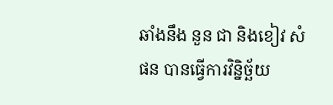ឆាំងនឹង នួន ជា និងខៀវ សំផន បានធ្វើការវិន្និច្ឆ័យ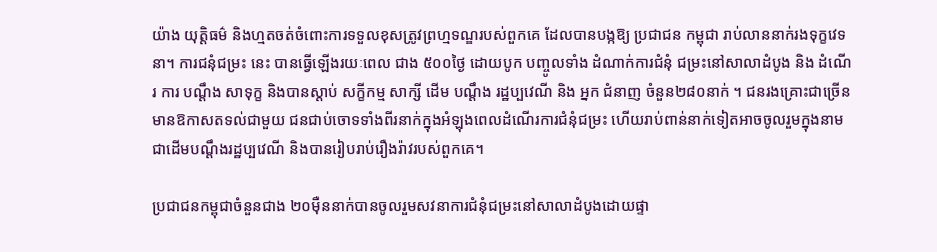យ៉ាង យុត្តិធម៌ និងហ្មតចត់ចំពោះការទទួលខុសត្រូវព្រហ្មទណ្ឌរបស់ពួកគេ ដែលបានបង្កឱ្យ ប្រជាជន កម្ពុជា រាប់លាននាក់រងទុក្ខវេទនា។ ការជនុំជម្រះ នេះ បានធ្វើឡើងរយៈពេល ជាង ៥០០ថ្ងៃ ដោយបូក បញ្ចូលទាំង ដំណាក់ការជំនុំ ជម្រះនៅសាលាដំបូង និង ដំណើរ ការ បណ្តឹង សាទុក្ខ និងបានស្តាប់ សក្ខីកម្ម សាក្សី ដើម បណ្តឹង រដ្ឋប្បវេណី និង អ្នក ជំនាញ ចំនួន២៨០នាក់ ។ ជនរងគ្រោះជាច្រើនមានឱកាសតទល់ជាមួយ ជនជាប់ចោទទាំងពីរនាក់ក្នុងអំឡុងពេលដំណើរការជំនុំជម្រះ ហើយរាប់ពាន់នាក់ទៀតអាចចូលរួមក្នុងនាមជាដើមបណ្តឹងរដ្ឋប្បវេណី និងបានរៀបរាប់រឿងរ៉ាវរបស់ពួកគេ។

ប្រជាជនកម្ពុជាចំនួនជាង ២០ម៉ឺននាក់បានចូលរួមសវនាការជំនុំជម្រះនៅសាលាដំបូងដោយផ្ទា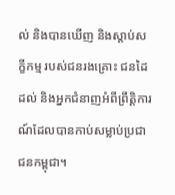ល់ និងបានឃើញ និងស្តាប់សក្ខីកម្ម របស់ជនរងគ្រោះ ជនដៃដល់ និងអ្នកជំនាញអំពីព្រឹត្តិការណ៍ដែលបានកាប់សម្លាប់ប្រជាជនកម្ពុជា។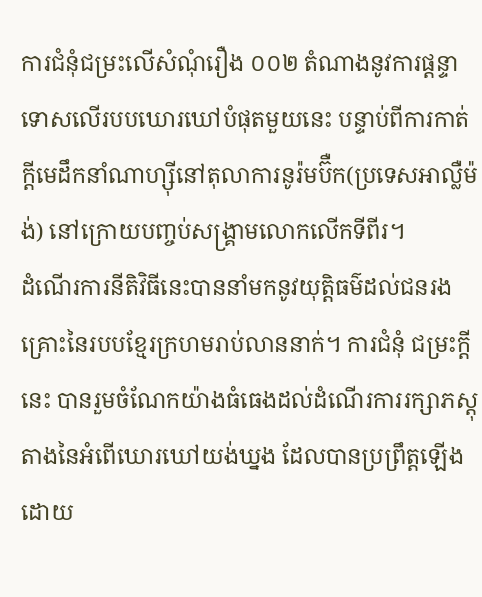ការជំនុំជម្រះលើសំណុំរឿង ០០២ តំណាងនូវការផ្តន្ទាទោសលើរបបឃោរឃៅបំផុតមួយនេះ បន្ទាប់ពីការកាត់ក្តីមេដឹកនាំណាហ្ស៊ីនៅតុលាការនូរ៉មប៊ឺក(ប្រទេសអាល្លឺម៉ង់) នៅក្រោយបញ្ចប់សង្គ្រាមលោកលើកទីពីរ។
ដំណើរការនីតិវិធីនេះបាននាំមកនូវយុត្តិធម៌ដល់ជនរងគ្រោះនៃរបបខ្មែរក្រហមរាប់លាននាក់។ ការជំនុំ ជម្រះក្តីនេះ បានរួមចំណែកយ៉ាងធំធេងដល់ដំណើរការរក្សាភស្តុតាងនៃអំពើឃោរឃៅយង់ឃ្នង ដែលបានប្រព្រឹត្តឡើងដោយ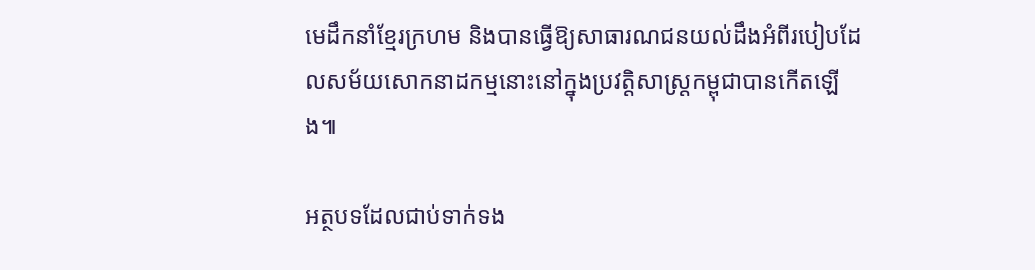មេដឹកនាំខ្មែរក្រហម និងបានធ្វើឱ្យសាធារណជនយល់ដឹងអំពីរបៀបដែលសម័យសោកនាដកម្មនោះនៅក្នុងប្រវត្តិសាស្ត្រកម្ពុជាបានកើតឡើង៕

អត្ថបទដែលជាប់ទាក់ទង